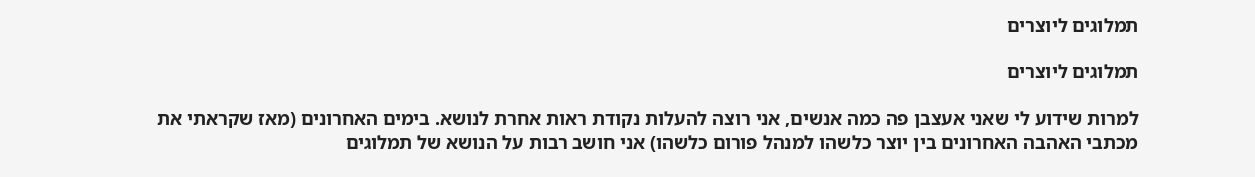תמלוגים ליוצרים

תמלוגים ליוצרים

למרות שידוע לי שאני אעצבן פה כמה אנשים, אני רוצה להעלות נקודת ראות אחרת לנושא. בימים האחרונים (מאז שקראתי את מכתבי האהבה האחרונים בין יוצר כלשהו למנהל פורום כלשהו) אני חושב רבות על הנושא של תמלוגים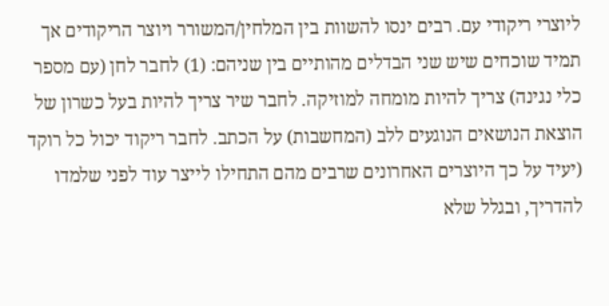ליוצרי ריקודי עם. רבים ינסו להשוות בין המלחין/המשורר ויוצר הריקודים אך תמיד שוכחים שיש שני הבדלים מהותיים בין שניהם: (1) לחבר לחן (עם מספר כלי נגינה) צריך להיות מומחה למוזיקה. לחבר שיר צריך להיות בעל כשרון של הוצאת הנושאים הנוגעים ללב (המחשבות) על הכתב. לחבר ריקוד יכול כל רוקד (יעיד על כך היוצרים האחרונים שרבים מהם התחילו לייצר עוד לפני שלמדו להדריך, ובגלל שלא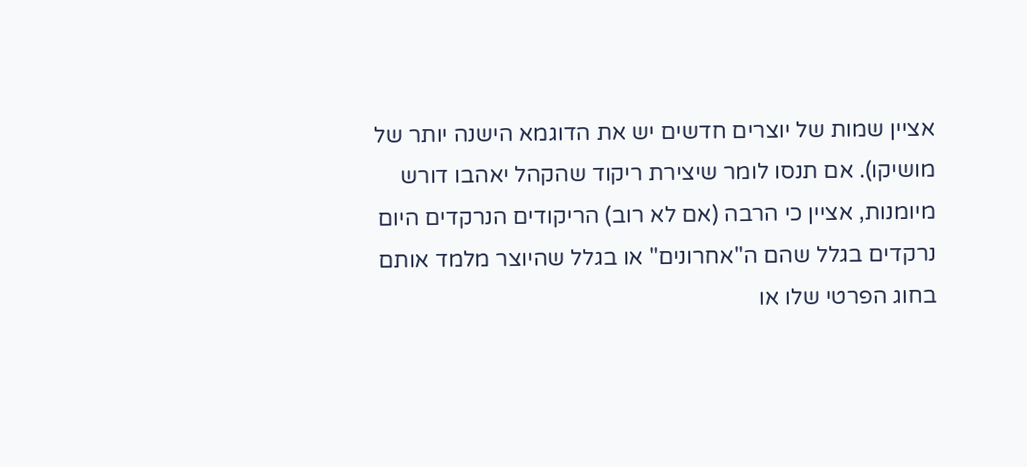אציין שמות של יוצרים חדשים יש את הדוגמא הישנה יותר של מושיקו). אם תנסו לומר שיצירת ריקוד שהקהל יאהבו דורש מיומנות, אציין כי הרבה (אם לא רוב) הריקודים הנרקדים היום נרקדים בגלל שהם ה"אחרונים" או בגלל שהיוצר מלמד אותם בחוג הפרטי שלו או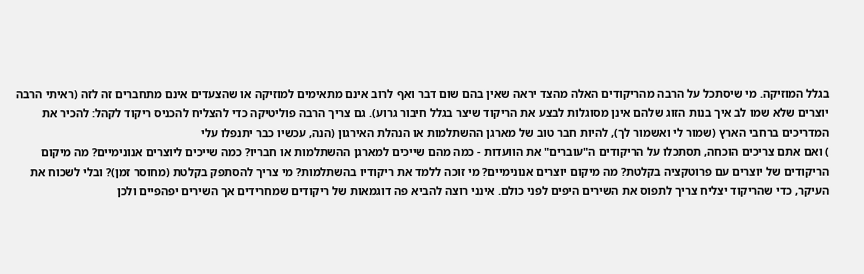בגלל המוזיקה. מי שיסתכל על הרבה מהריקודים האלה מהצד יראה שאין בהם שום דבר ואף לרוב אינם מתאימים למוזיקה או שהצעדים אינם מתחברים זה לזה (ראיתי הרבה יוצרים שלא שמו לב איך בנות הזוג שלהם אינן מסוגלות לבצע את הריקוד שיצר בגלל חיבור גרוע). גם צריך הרבה פוליטיקה כדי להצליח להכניס ריקוד לקהל: להכיר את המדריכים ברחבי הארץ (שמור לי ואשמור לך), להיות חבר טוב של מארגן ההשתלמות או הנהלת האירגון (הנה, עכשיו כבר יתנפלו עלי
) ואם אתם צריכים הוכחה, תסתכלו על הריקודים ה"עוברים" את הוועדות - כמה מהם שייכים למארגן ההשתלמות או חבריו? כמה שייכים ליוצרים אנונימיים? מה מיקום הריקודים של יוצרים עם פרוטקציה בקלטת? מה מיקום יוצרים אנונימיים? מי זוכה ללמד את ריקודיו בהשתלמות? מי צריך להסתפק בקלטת (מחוסר זמן)? ובלי לשכוח את העיקר, כדי שהריקוד יצליח צריך לתפוס את השירים היפים לפני כולם. אינני רוצה להביא פה דוגמאות של ריקודים שמחרידים אך השירים יפהפיים ולכן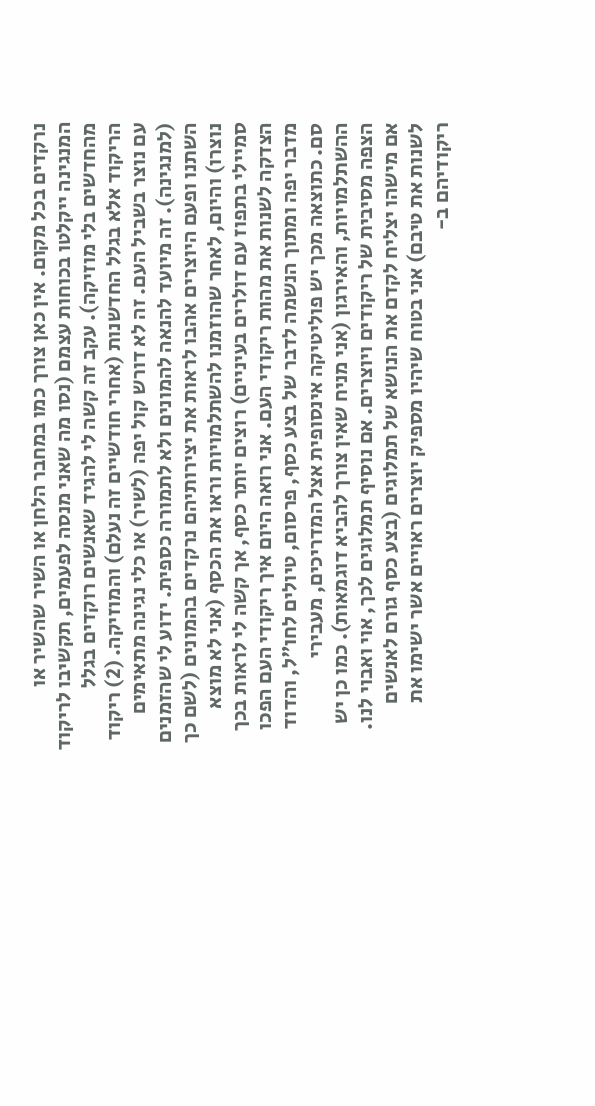נרקדים בכל מקום. אין כאן צורך כמו במחבר הלחן או השיר שהשיר או המנגינה ייקלטו בכוחות עצמם (נסו מה שאני מנסה לפעמים, תקשיבו לריקוד מהחדשים בלי מוזיקה). עקב זה קשה לי להגיד שאנשים רוקדים בגלל הריקוד אלא בגלל החדשנות (אחרי חודשיים זה נעלם) והמוזיקה. (2) ריקוד עם נוצר בשביל העם. זה לא דורש קול יפה (לשיר) או כלי נגינה מתאימים (למנגינה). זה מיועד להנאה להמונים ולא לתמורה כספית. ידוע לי שהזמנים השתנו ופעם היוצרים אהבו לראות את יצירותיהם נרקדים בהמונים (לשם כך נוצרו) והיום, לאחר שהוזמנו להשתלמויות וראו את הכסף (אני לא מוצא סמיילי בתפוז עם דולרים בעיניים) רוצים יותר כסף, אך קשה לי לראות בכך הצדקה לשנות את מהות ריקודי העם. אני רואה היום איך ריקודי העם הפכו מדבר יפה ומתוך הנשמה לדבר של בצע כסף, פרסום, טיולים לחו"ל, והדוד סם. כתוצאה מכך יש פוליטיקה אינסופית אצל המדריכים, מעבירי ההשתלמויות, והאירגון (אני מניח שאין צורך להביא דוגמאות). כמו כן יש הצפה מסיבית של ריקודים ויוצרים. אם נוסיף תמלוגים לכך, אוי ואבוי לנו. אם מישהו יצליח לקדם את הנושא של תמלוגים (בצע כסף גורם לאנשים לשנות את טיבם) אני בטוח שיהיו מספיק יוצרים ראויים אשר ישימו את ריקודיהם ב-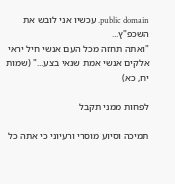public domain. עכשיו אני לובש את השכפ"ץ...
"ואתה תחזה מכל העם אנשי חיל יראי אלקים אנשי אמת שנאי בצע..." (שמות יח, כא)

לפחות ממני תקבל

תמיכה וסיוע מוסרי ורעיוני כי אתה כל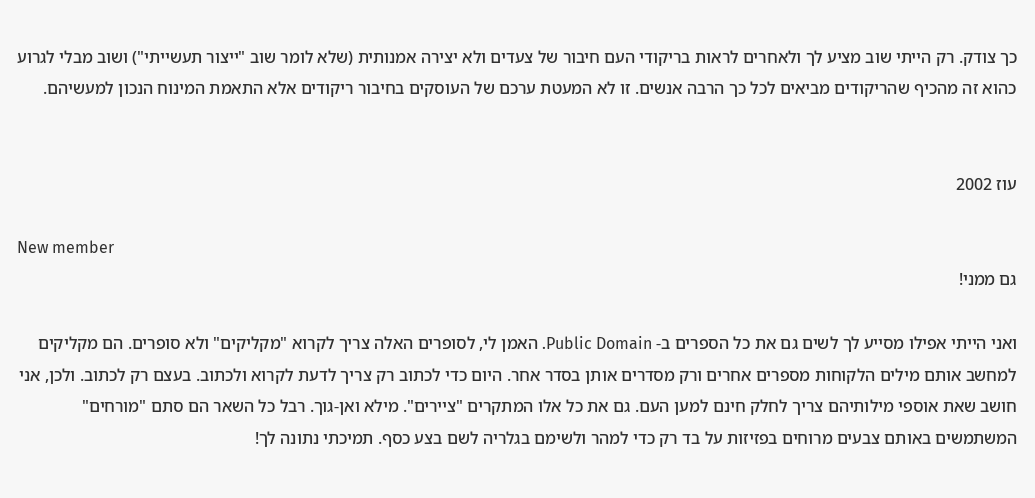כך צודק. רק הייתי שוב מציע לך ולאחרים לראות בריקודי העם חיבור של צעדים ולא יצירה אמנותית (שלא לומר שוב "ייצור תעשייתי") ושוב מבלי לגרוע כהוא זה מהכיף שהריקודים מביאים לכל כך הרבה אנשים. זו לא המעטת ערכם של העוסקים בחיבור ריקודים אלא התאמת המינוח הנכון למעשיהם.


עוז 2002

New member
גם ממני!

ואני הייתי אפילו מסייע לך לשים גם את כל הספרים ב- Public Domain. האמן לי, לסופרים האלה צריך לקרוא "מקליקים" ולא סופרים. הם מקליקים למחשב אותם מילים הלקוחות מספרים אחרים ורק מסדרים אותן בסדר אחר. היום כדי לכתוב רק צריך לדעת לקרוא ולכתוב. בעצם רק לכתוב. ולכן, אני חושב שאת אוספי מילותיהם צריך לחלק חינם למען העם. גם את כל אלו המתקרים "ציירים". מילא ואן-גוך. רבל כל השאר הם סתם "מורחים" המשתמשים באותם צבעים מרוחים בפזיזות על בד רק כדי למהר ולשימם בגלריה לשם בצע כסף. תמיכתי נתונה לך!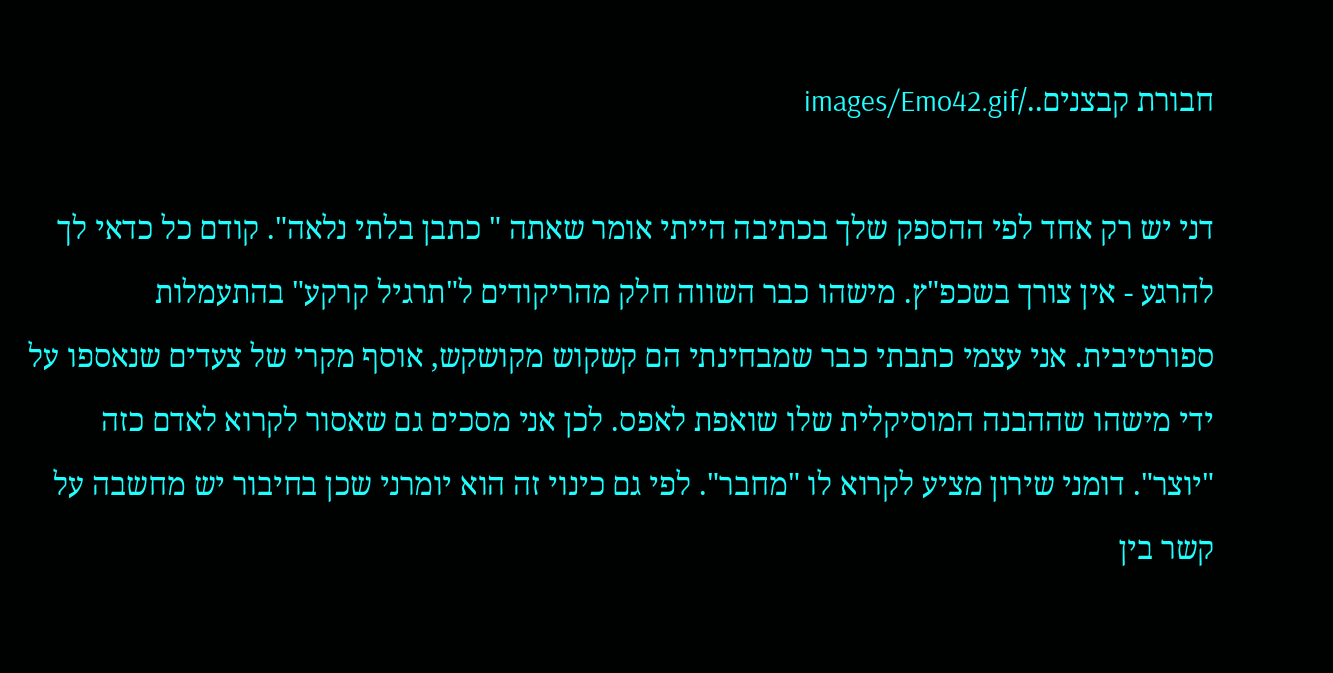חבורת קבצנים../images/Emo42.gif

דני יש רק אחד לפי ההספק שלך בכתיבה הייתי אומר שאתה " כתבן בלתי נלאה". קודם כל כדאי לך להרגע - אין צורך בשכפ"ץ. מישהו כבר השווה חלק מהריקודים ל"תרגיל קרקע" בהתעמלות ספורטיבית. אני עצמי כתבתי כבר שמבחינתי הם קשקוש מקושקש, אוסף מקרי של צעדים שנאספו על ידי מישהו שההבנה המוסיקלית שלו שואפת לאפס. לכן אני מסכים גם שאסור לקרוא לאדם כזה "יוצר". דומני שירון מציע לקרוא לו "מחבר". לפי גם כינוי זה הוא יומרני שכן בחיבור יש מחשבה על קשר בין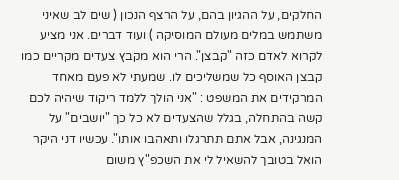החלקים, על ההגיון בהם, על הרצף הנכון ( שים לב שאיני משתמש במלים מעולם המוסיקה ) ועוד דברים. אני מציע לקרוא לאדם כזה "קבצן". הרי הוא מקבץ צעדים מקריים כמו קבצן האוסף כל שמשליכים לו. שמעתי לא פעם מאחד המרקידים את המשפט : "אני הולך ללמד ריקוד שיהיה לכם קשה בהתחלה, בגלל שהצעדים לא כל כך "יושבים" על המנגינה, אבל אתם תתרגלו ותאהבו אותו". עכשיו דני היקר הואל בטובך להשאיל לי את השכפ"ץ משום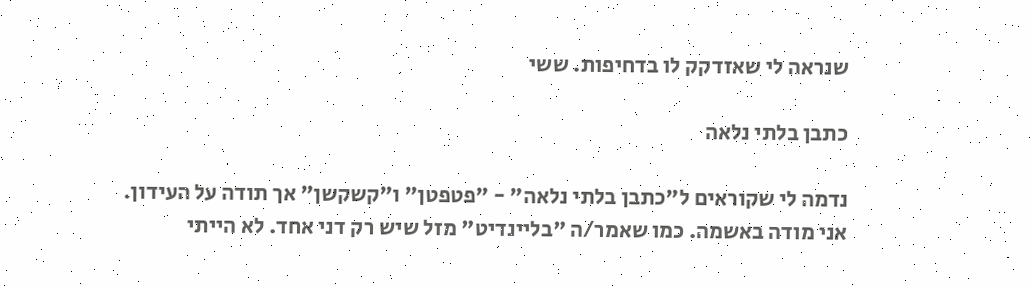שנראה לי שאזדקק לו בדחיפות. ששי

כתבן בלתי נלאה

נדמה לי שקוראים ל"כתבן בלתי נלאה" - "פטפטן" ו"קשקשן" אך תודה על העידון.
אני מודה באשמה. כמו שאמר/ה "בליינדיט" מזל שיש רק דני אחד. לא הייתי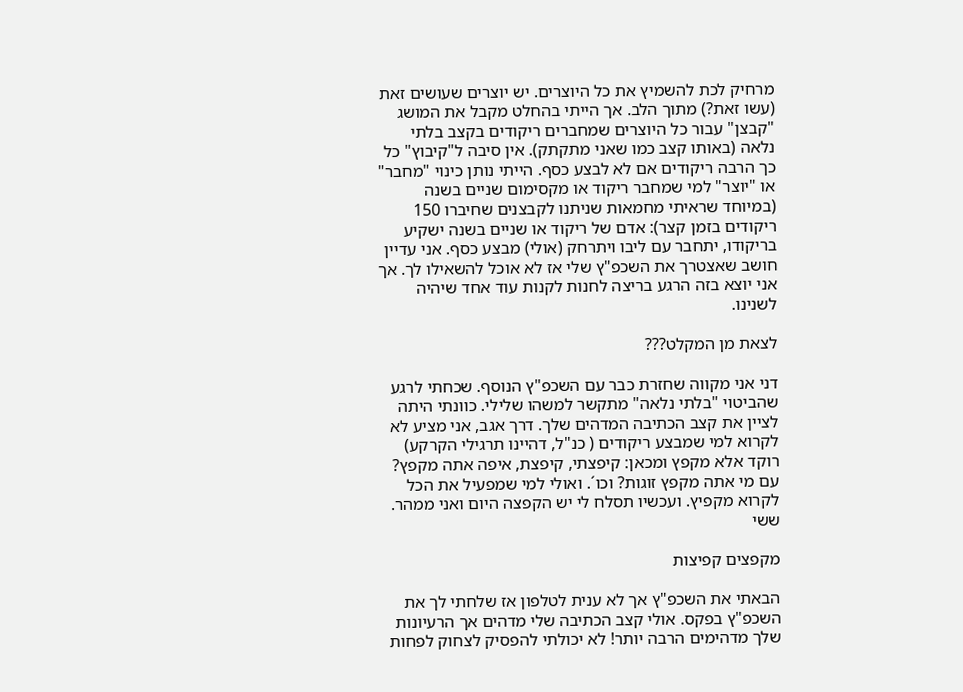מרחיק לכת להשמיץ את כל היוצרים. יש יוצרים שעושים זאת (עשו זאת?) מתוך הלב. אך הייתי בהחלט מקבל את המושג "קבצן" עבור כל היוצרים שמחברים ריקודים בקצב בלתי נלאה (באותו קצב כמו שאני מתקתק). אין סיבה ל"קיבוץ" כל כך הרבה ריקודים אם לא לבצע כסף. הייתי נותן כינוי "מחבר" או "יוצר" למי שמחבר ריקוד או מקסימום שניים בשנה (במיוחד שראיתי מחמאות שניתנו לקבצנים שחיברו 150 ריקודים בזמן קצר): אדם של ריקוד או שניים בשנה ישקיע בריקודו, יתחבר עם ליבו ויתרחק (אולי) מבצע כסף. אני עדיין חושב שאצטרך את השכפ"ץ שלי אז לא אוכל להשאילו לך. אך אני יוצא בזה הרגע בריצה לחנות לקנות עוד אחד שיהיה לשנינו.

לצאת מן המקלט???

דני אני מקווה שחזרת כבר עם השכפ"ץ הנוסף. שכחתי לרגע שהביטוי "בלתי נלאה" מתקשר למשהו שלילי. כוונתי היתה לציין את קצב הכתיבה המדהים שלך. דרך אגב, אני מציע לא לקרוא למי שמבצע ריקודים ( כנ"ל, דהיינו תרגילי הקרקע) רוקד אלא מקפץ ומכאן: קיפצתי, קיפצת, איפה אתה מקפץ? עם מי אתה מקפץ זוגות? וכו´. ואולי למי שמפעיל את הכל לקרוא מקפיץ. ועכשיו תסלח לי יש הקפצה היום ואני ממהר. ששי

מקפצים קפיצות

הבאתי את השכפ"ץ אך לא ענית לטלפון אז שלחתי לך את השכפ"ץ בפקס. אולי קצב הכתיבה שלי מדהים אך הרעיונות שלך מדהימים הרבה יותר! לא יכולתי להפסיק לצחוק לפחות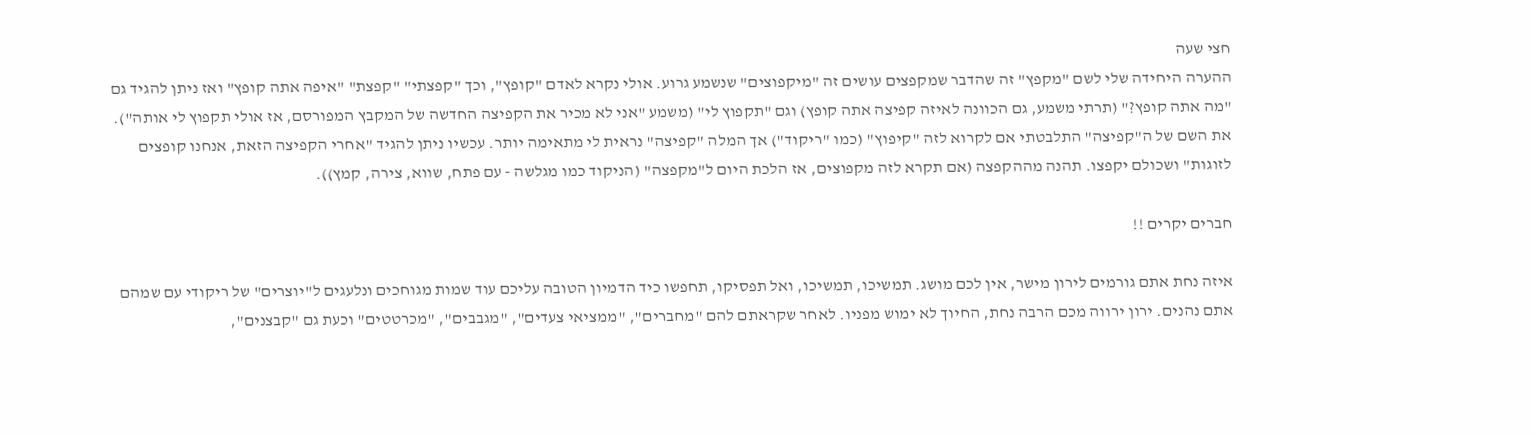חצי שעה
ההערה היחידה שלי לשם "מקפץ" זה שהדבר שמקפצים עושים זה "מיקפוצים" שנשמע גרוע. אולי נקרא לאדם "קופץ", וכך "קפצתי" "קפצת" "איפה אתה קופץ" ואז ניתן להגיד גם "מה אתה קופץ?" (תרתי משמע, גם הכוונה לאיזה קפיצה אתה קופץ) וגם "תקפוץ לי" (משמע "אני לא מכיר את הקפיצה החדשה של המקבץ המפורסם, אז אולי תקפוץ לי אותה"). את השם של ה"קפיצה" התלבטתי אם לקרוא לזה "קיפוץ" (כמו "ריקוד") אך המלה "קפיצה" נראית לי מתאימה יותר. עכשיו ניתן להגיד "אחרי הקפיצה הזאת, אנחנו קופצים לזוגות" ושכולם יקפצו. תהנה מההקפצה (אם תקרא לזה מקפוצים, אז הלכת היום ל"מקפצה" (הניקוד כמו מגלשה - עם פתח, שווא, צירה, קמץ)).

חברים יקרים !!

איזה נחת אתם גורמים לירון מישר, אין לכם מושג. תמשיכו, תמשיכו, ואל תפסיקו, תחפשו כיד הדמיון הטובה עליכם עוד שמות מגוחכים ונלעגים ל"יוצרים" של ריקודי עם שמהם אתם נהנים. ירון ירווה מכם הרבה נחת, החיוך לא ימוש מפניו. לאחר שקראתם להם "מחברים", "ממציאי צעדים", "מגבבים", "מכרטטים" וכעת גם "קבצנים",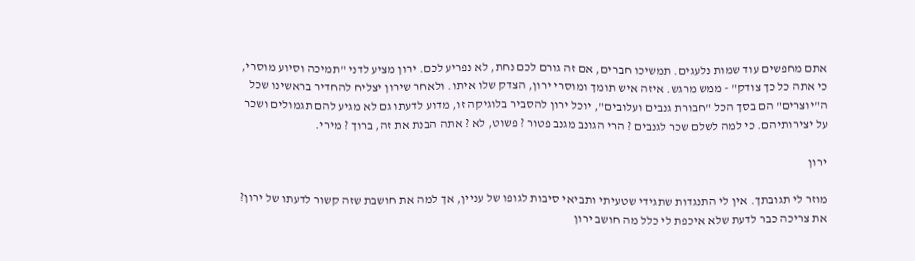אתם מחפשים עוד שמות נלעגים. תמשיכו חברים, אם זה גורם לכם נחת, לא נפריע לכם. ירון מציע לדני "תמיכה וסיוע מוסרי, כי אתה כל כך צודק" - ממש מרגש. איזה איש תומך ומוסרי ירון, הצדק שלו איתו. ולאחר שירון יצליח להחדיר בראשינו שכל ה"יוצרים" הם בסך הכל "חבורת גנבים ועלובים", יוכל ירון להסביר בלוגיקה זו, מדוע לדעתו גם לא מגיע להם תגמולים ושכר על יצירותיהם. כי למה לשלם שכר לגנבים ? הרי הגונב מגנב פטור ? פשוט, לא ? אתה הבנת את זה, ברוך ? מירי.

ירון

מוזר לי תגובתך. אין לי התנגדות שתגידי שטעיתי ותביאי סיבות לגופו של עניין, אך למה את חושבת שזה קשור לדעתו של ירון? את צריכה כבר לדעת שלא איכפת לי כלל מה חושב ירון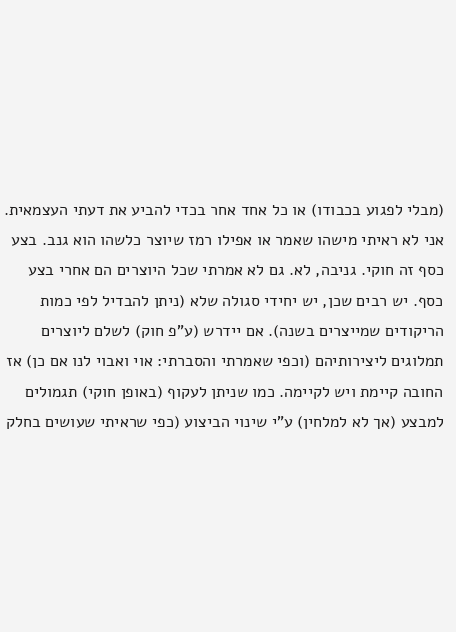(מבלי לפגוע בכבודו) או כל אחד אחר בכדי להביע את דעתי העצמאית. אני לא ראיתי מישהו שאמר או אפילו רמז שיוצר כלשהו הוא גנב. בצע כסף זה חוקי. גניבה, לא. גם לא אמרתי שכל היוצרים הם אחרי בצע כסף. יש רבים שכן, יש יחידי סגולה שלא (ניתן להבדיל לפי כמות הריקודים שמייצרים בשנה). אם יידרש (ע"פ חוק) לשלם ליוצרים תמלוגים ליצירותיהם (וכפי שאמרתי והסברתי: אוי ואבוי לנו אם כן) אז החובה קיימת ויש לקיימה. כמו שניתן לעקוף (באופן חוקי) תגמולים למבצע (אך לא למלחין) ע"י שינוי הביצוע (כפי שראיתי שעושים בחלק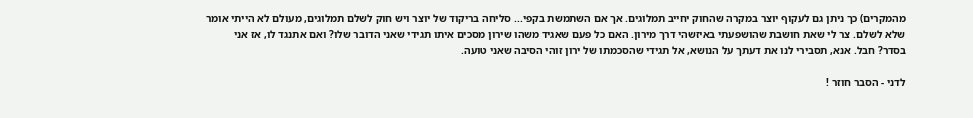מהמקרים) כך ניתן גם לעקוף יוצר במקרה שהחוק יחייב תמלוגים. אך אם השתמשת בקפי... סליחה בריקוד של יוצר ויש חוק לשלם תמלוגים, מעולם לא הייתי אומר שלא לשלם. צר לי שאת חושבת שהושפעתי באיזשהי דרך מירון. האם כל פעם שאגיד משהו שירון מסכים איתו תגידי שאני הדובר שלו? ואם אתנגד לו, אז אני בסדר? חבל. אנא, תסבירי לנו את דעתך על הנושא, אל תגידי שהסכמתו של ירון זוהי הסיבה שאני טועה.

לדני - הסבר חוזר !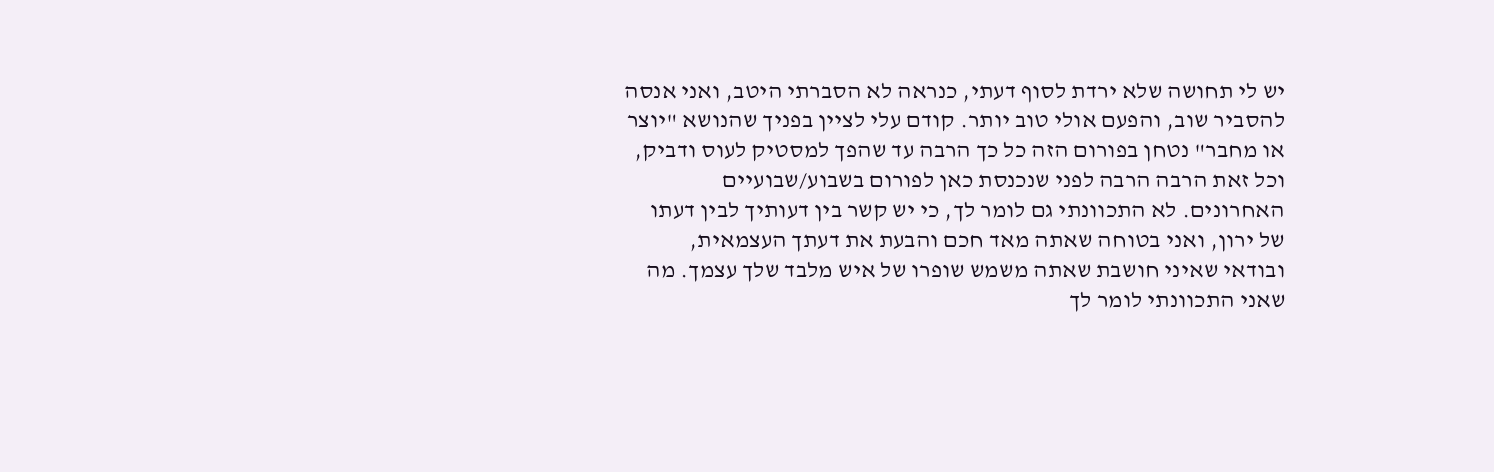יש לי תחושה שלא ירדת לסוף דעתי, כנראה לא הסברתי היטב, ואני אנסה להסביר שוב, והפעם אולי טוב יותר. קודם עלי לציין בפניך שהנושא "יוצר או מחבר" נטחן בפורום הזה כל כך הרבה עד שהפך למסטיק לעוס ודביק, וכל זאת הרבה הרבה לפני שנכנסת כאן לפורום בשבוע/שבועיים האחרונים. לא התכוונתי גם לומר לך, כי יש קשר בין דעותיך לבין דעתו של ירון, ואני בטוחה שאתה מאד חכם והבעת את דעתך העצמאית, ובודאי שאיני חושבת שאתה משמש שופרו של איש מלבד שלך עצמך. מה שאני התכוונתי לומר לך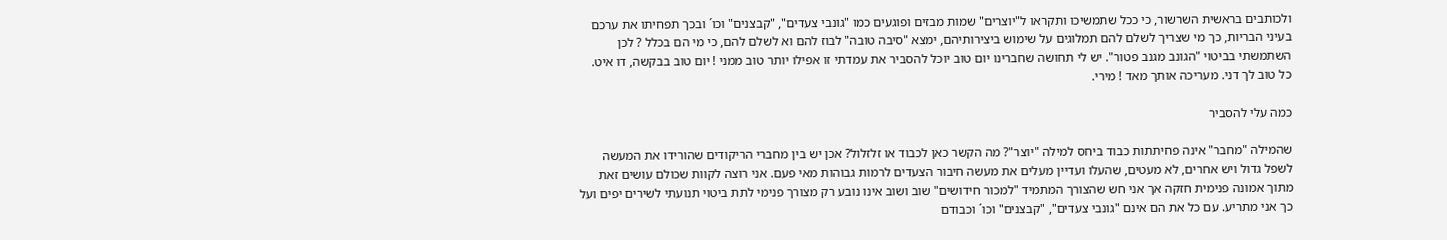ולכותבים בראשית השרשור, כי ככל שתמשיכו ותקראו ל"יוצרים" שמות מבזים ופוגעים כמו "גונבי צעדים", "קבצנים" וכו´ ובכך תפחיתו את ערכם בעיני הבריות, כך מי שצריך לשלם להם תמלוגים על שימוש ביצירותיהם, ימצא "סיבה טובה" לבוז להם וא לשלם להם, כי מי הם בכלל ? לכן השתמשתי בביטוי "הגונב מגנב פטור". יש לי תחושה שחברינו יום טוב יוכל להסביר את עמדתי זו אפילו יותר טוב ממני ! יום טוב בבקשה, דו איט. כל טוב לך דני. מעריכה אותך מאד ! מירי.

כמה עלי להסביר

שהמילה "מחבר" אינה פחיתתות כבוד ביחס למילה "יוצר"? מה הקשר כאן לכבוד או זלזלול? אכן יש בין מחברי הריקודים שהורידו את המעשה לשפל גדול ויש אחרים, לא מעטים, שהעלו ועדיין מעלים את מעשה חיבור הצעדים לרמות גבוהות מאי פעם. אני רוצה לקוות שכולם עושים זאת מתוך אמונה פנימית חזקה אך אני חש שהצורך המתמיד "למכור חידושים" שוב ושוב אינו נובע רק מצורך פנימי לתת ביטוי תנועתי לשירים יפים ועל כך אני מתריע. עם כל את הם אינם "גונבי צעדים", "קבצנים" וכו´ וכבודם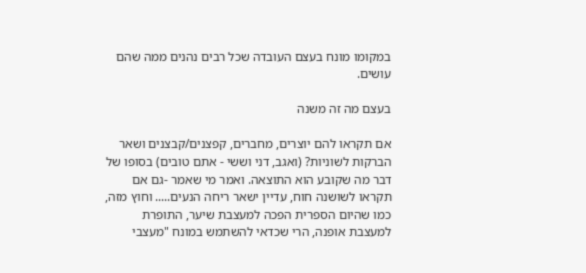במקומו מונח בעצם העובדה שכל רבים נהנים ממה שהם עושים.

בעצם מה זה משנה

אם תקראו להם יוצרים, מחברים, קפצנים/קבצנים ושאר הברקות לשוניות? (ואגב, דני וששי - אתם טובים) בסופו של דבר מה שקובע הוא התוצאה. ואמר מי שאמר -גם אם תקראו לשושנה חוח, עדיין ישאר ריחה הנעים..... וחוץ מזה, כמו שהיום הספרית הפכה למעצבת שיער, התופרת למעצבת אופנה, הרי שכדאי להשתמש במונח "מעצבי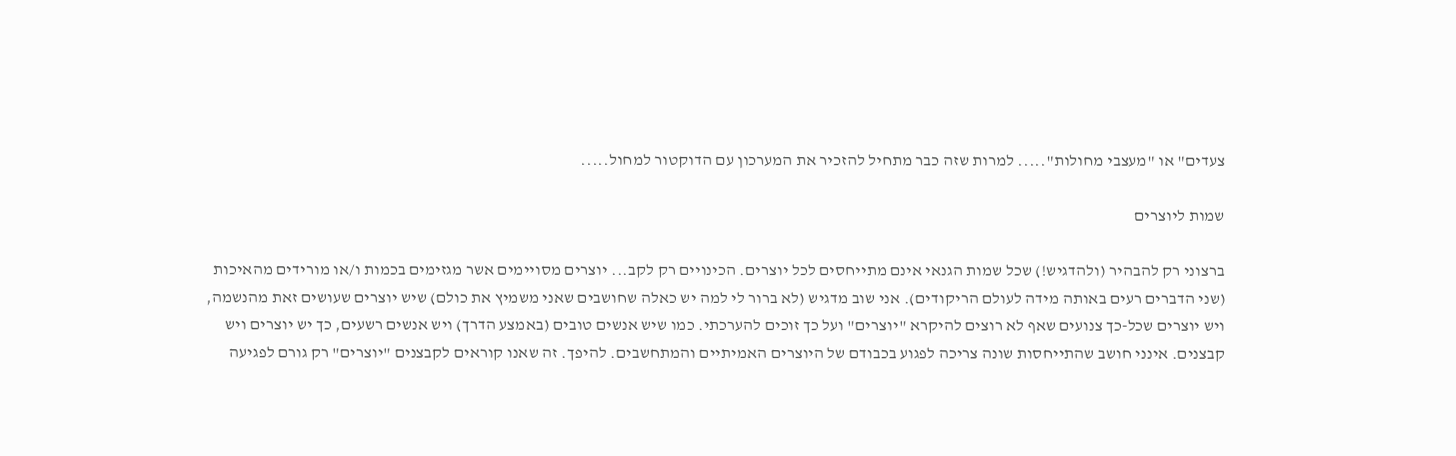צעדים" או "מעצבי מחולות"..... למרות שזה כבר מתחיל להזכיר את המערכון עם הדוקטור למחול.....

שמות ליוצרים

ברצוני רק להבהיר (ולהדגיש!) שכל שמות הגנאי אינם מתייחסים לכל יוצרים. הכינויים רק לקב... יוצרים מסויימים אשר מגזימים בכמות ו/או מורידים מהאיכות (שני הדברים רעים באותה מידה לעולם הריקודים). אני שוב מדגיש (לא ברור לי למה יש כאלה שחושבים שאני משמיץ את כולם) שיש יוצרים שעושים זאת מהנשמה, ויש יוצרים שכל-כך צנועים שאף לא רוצים להיקרא "יוצרים" ועל כך זוכים להערכתי. כמו שיש אנשים טובים (באמצע הדרך) ויש אנשים רשעים, כך יש יוצרים ויש קבצנים. אינני חושב שהתייחסות שונה צריכה לפגוע בכבודם של היוצרים האמיתיים והמתחשבים. להיפך. זה שאנו קוראים לקבצנים "יוצרים" רק גורם לפגיעה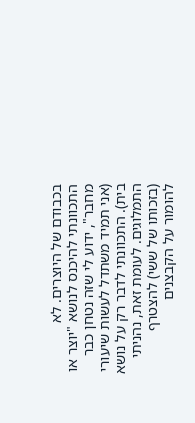בכבודם של היוצרים. לא התכוונתי להיכנס לנושא "יוצר או מחבר", ידוע לי שזה נטחן כבר (אני תמיד משתדל לעשות שיעורי בית). התכוונתי לדבר רק על נושא התמלוגים. לעומת זאת, נהניתי (בזכותו של ששי) להצטרף להומור על הקבצנים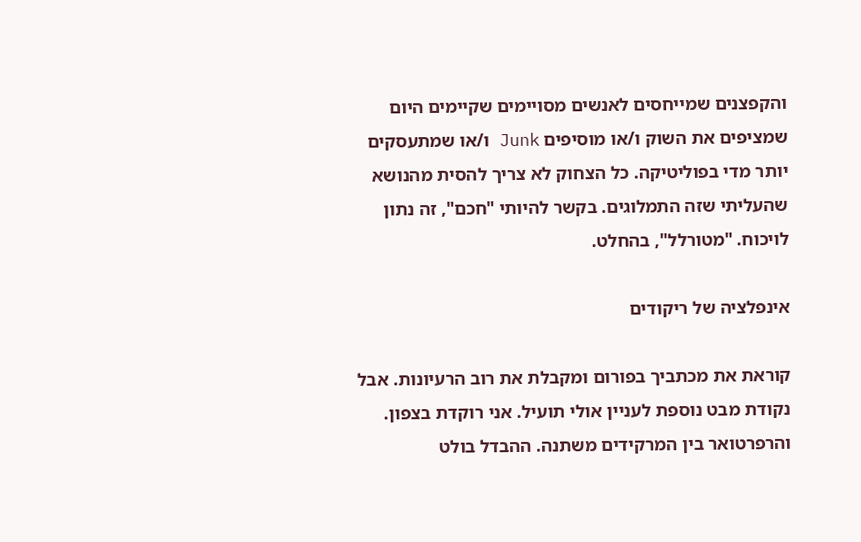והקפצנים שמייחסים לאנשים מסויימים שקיימים היום שמציפים את השוק ו/או מוסיפים Junk ו/או שמתעסקים יותר מדי בפוליטיקה. כל הצחוק לא צריך להסית מהנושא שהעליתי שזה התמלוגים. בקשר להיותי "חכם", זה נתון לויכוח. "מטורלל", בהחלט.

אינפלציה של ריקודים

קוראת את מכתביך בפורום ומקבלת את רוב הרעיונות. אבל נקודת מבט נוספת לעניין אולי תועיל. אני רוקדת בצפון. והרפרטואר בין המרקידים משתנה. ההבדל בולט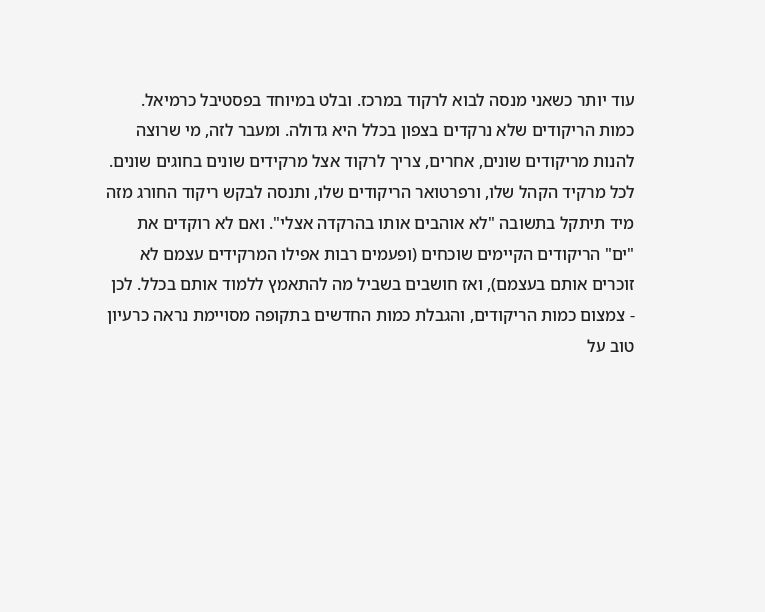עוד יותר כשאני מנסה לבוא לרקוד במרכז. ובלט במיוחד בפסטיבל כרמיאל. כמות הריקודים שלא נרקדים בצפון בכלל היא גדולה. ומעבר לזה, מי שרוצה להנות מריקודים שונים, אחרים, צריך לרקוד אצל מרקידים שונים בחוגים שונים. לכל מרקיד הקהל שלו, ורפרטואר הריקודים שלו, ותנסה לבקש ריקוד החורג מזה מיד תיתקל בתשובה "לא אוהבים אותו בהרקדה אצלי". ואם לא רוקדים את "ים" הריקודים הקיימים שוכחים (ופעמים רבות אפילו המרקידים עצמם לא זוכרים אותם בעצמם), ואז חושבים בשביל מה להתאמץ ללמוד אותם בכלל. לכן - צמצום כמות הריקודים, והגבלת כמות החדשים בתקופה מסויימת נראה כרעיון טוב על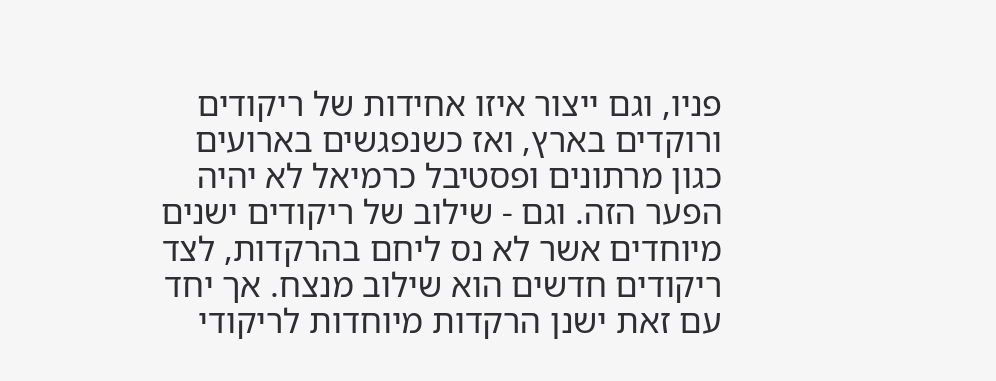פניו, וגם ייצור איזו אחידות של ריקודים ורוקדים בארץ, ואז כשנפגשים בארועים כגון מרתונים ופסטיבל כרמיאל לא יהיה הפער הזה. וגם - שילוב של ריקודים ישנים מיוחדים אשר לא נס ליחם בהרקדות, לצד ריקודים חדשים הוא שילוב מנצח. אך יחד עם זאת ישנן הרקדות מיוחדות לריקודי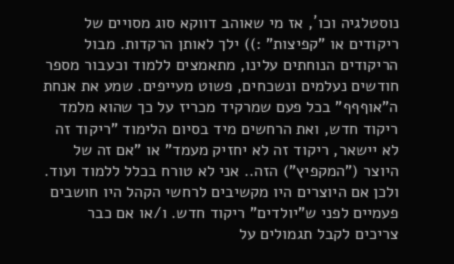נוסטלגיה וכו´, אז מי שאוהב דווקא סוג מסויים של ריקודים או "קפיצות" :)) ילך לאותן הרקדות. מבול הריקודים הנוחתים עלינו, מתאמצים ללמוד וכעבור מספר חודשים נעלמים ונשכחים, פשוט מעייפים. שמע את אנחת ה"אוףףף" בכל פעם שמרקיד מכריז על כך שהוא מלמד ריקוד חדש, ואת הרחשים מיד בסיום הלימוד "ריקוד זה לא יישאר, ריקוד זה לא יחזיק מעמד" או "אם זה של היוצר ("המקפיץ") הזה.. אני לא טורח בכלל ללמוד ועוד. ולכן אם היוצרים היו מקשיבים לרחשי הקהל היו חושבים פעמיים לפני ש"יולדים" ריקוד חדש. ו/או אם כבר צריכים לקבל תגמולים על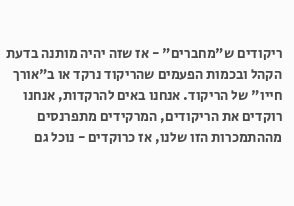ריקודים ש"מחברים" - אז שזה יהיה מותנה בדעת הקהל ובכמות הפעמים שהריקוד נרקד או ב"אורך חייו" של הריקוד. אנחנו באים להרקדות, אנחנו רוקדים את הריקודים, המרקידים מתפרנסים מההתמכרות הזו שלנו, אז כרוקדים - נוכל גם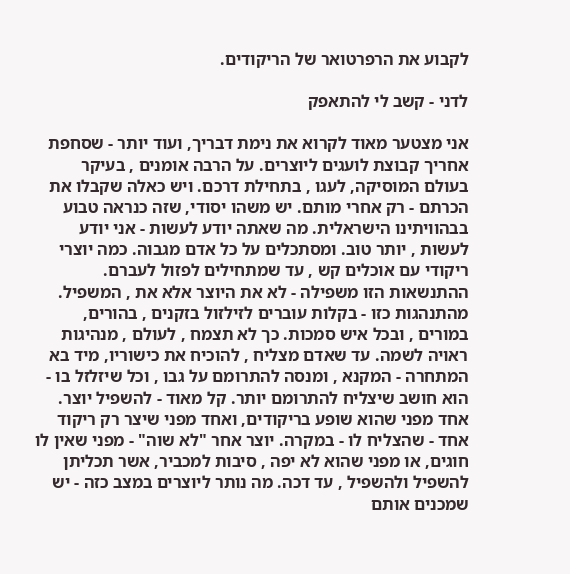לקבוע את הרפרטואר של הריקודים.

לדני - קשב לי להתאפק

אני מצטער מאוד לקרוא את נימת דבריך, ועוד יותר - שסחפת אחריך קבוצת לועגים ליוצרים. על הרבה אומנים , בעיקר בעולם המוסיקה, לעגו , בתחילת דרכם. ויש כאלה שקבלו את הכרתם - רק אחרי מותם. יש משהו יסודי, שזה כנראה טבוע בבהוויתינו הישראלית. מה שאתה יודע לעשות - אני יודע לעשות , יותר טוב. ומסתכלים על כל אדם מגבוה. כמה יוצרי ריקודי עם אוכלים קש , עד שמתחילים לפזול לעברם. ההתנשאות הזו משפילה - לא את היוצר אלא את , המשפיל. מהתנהגות כזו - בקלות עוברים לזילזול בזקנים , בהורים, במורים , ובכל איש סמכות. כך לא תצמח , לעולם , מנהיגות ראויה לשמה. עד שאדם מצליח , להוכיח את כישוריו, מיד בא המתחרה - המקנא , ומנסה להתרומם על גבו , וכל שיזלזל בו - הוא חושב שיצליח להתרומם יותר. קל מאוד - להשפיל יוצר. אחד מפני שהוא שופע בריקודים, ואחד מפני שיצר רק ריקוד אחד - שהצליח לו - במקרה. יוצר אחר "לא שוה" - מפני שאין לו חוגים, או מפני שהוא לא יפה , סיבות למכביר, אשר תכליתן להשפיל ולהשפיל , עד דכה. מה נותר ליוצרים במצב כזה - יש שמכנים אותם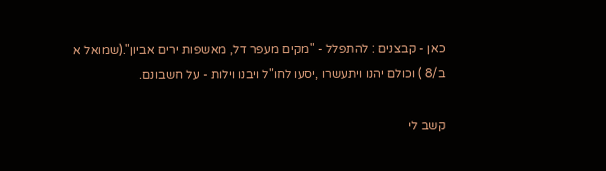כאן - קבצנים : להתפלל - "מקים מעפר דל, מאשפות ירים אביון".(שמואל א ב/8 ) וכולם יהנו ויתעשרו ,יסעו לחו"ל ויבנו וילות - על חשבונם.

קשב לי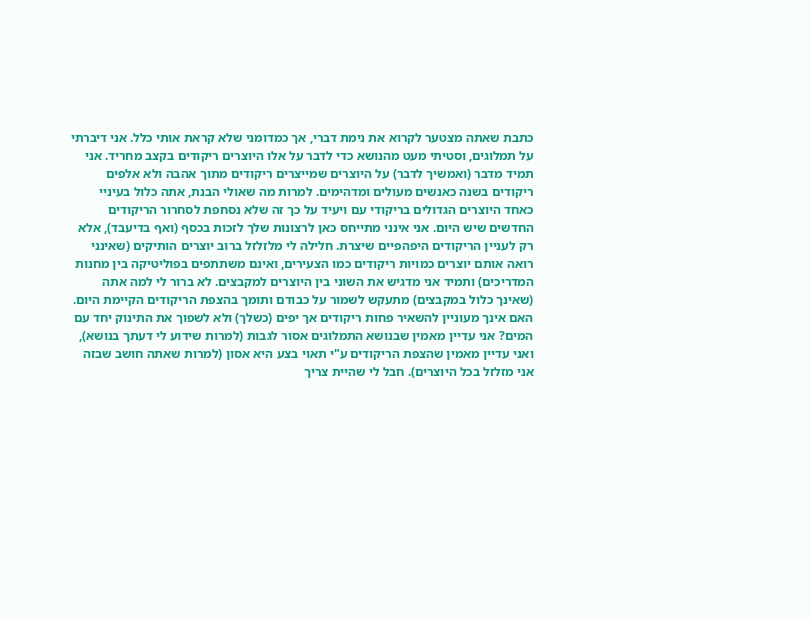כתבת שאתה מצטער לקרוא את נימת דברי, אך כמדומני שלא קראת אותי כלל. אני דיברתי על תמלוגים, וסטיתי מעט מהנושא כדי לדבר על אלו היוצרים ריקודים בקצב מחריד. אני תמיד מדבר (ואמשיך לדבר) על היוצרים שמייצרים ריקודים מתוך אהבה ולא אלפים ריקודים בשנה כאנשים מעולים ומדהימים. למרות מה שאולי הבנת, אתה כלול בעיניי כאחד היוצרים הגדולים בריקודי עם ויעיד על כך זה שלא נסחפת לסחרור הריקודים החדשים שיש היום. אני אינני מתייחס כאן לרצונות שלך לזכות בכסף (ואף בדיעבד), אלא רק לעניין הריקודים היפהפיים שיצרת. חלילה לי מלזלזל ברוב יוצרים הותיקים (שאינני רואה אותם יוצרים כמויות ריקודים כמו הצעירים, ואינם משתתפים בפוליטיקה בין מחנות המדריכים) ותמיד אני מדגיש את השוני בין היוצרים למקבצים. לא ברור לי למה אתה (שאינך כלול במקבצים) מתעקש לשמור על כבודם ותומך בהצפת הריקודים הקיימת היום. האם אינך מעוניין להשאיר פחות ריקודים אך יפים (כשלך) ולא לשפוך את התינוק יחד עם המים? אני עדיין מאמין שבנושא התמלוגים אסור לגבות (למרות שידוע לי דעתך בנושא), ואני עדיין מאמין שהצפת הריקודים ע"י תאוי בצע היא אסון (למרות שאתה חושב שבזה אני מזלזל בכל היוצרים). חבל לי שהיית צריך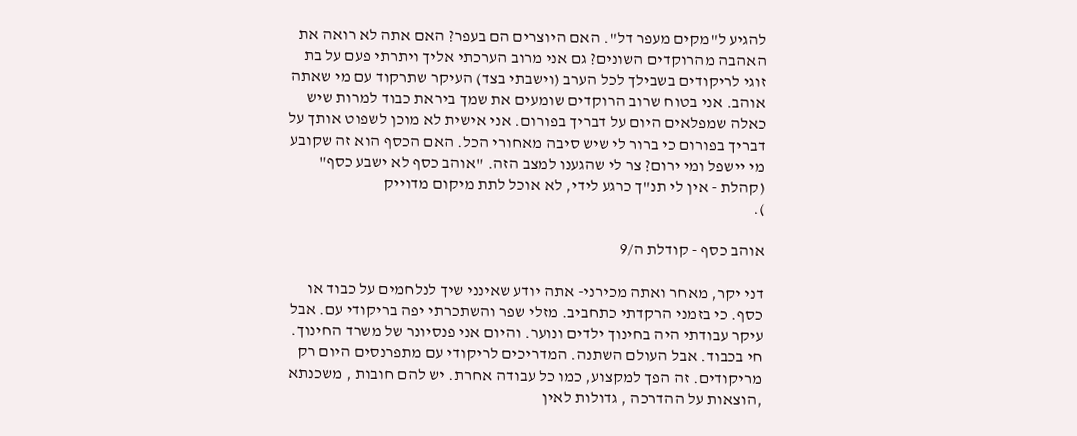להגיע ל"מקים מעפר דל". האם היוצרים הם בעפר? האם אתה לא רואה את האהבה מהרוקדים השונים? גם אני מרוב הערכתי אליך ויתרתי פעם על בת זוגי לריקודים בשבילך לכל הערב (וישבתי בצד) העיקר שתרקוד עם מי שאתה אוהב. אני בטוח שרוב הרוקדים שומעים את שמך ביראת כבוד למרות שיש כאלה שמפלאים היום על דבריך בפורום. אני אישית לא מוכן לשפוט אותך על דבריך בפורום כי ברור לי שיש סיבה מאחורי הכל. האם הכסף הוא זה שקובע מי יישפל ומי ירום? צר לי שהגענו למצב הזה. "אוהב כסף לא ישבע כסף" (קהלת - אין לי תנ"ך כרגע לידי, לא אוכל לתת מיקום מדוייק
).

אוהב כסף - קודלת ה/9

דני יקר, מאחר ואתה מכירני- אתה יודע שאינני שיך לנלחמים על כבוד או כסף. כי בזמני הרקדתי כתחביב. מזלי שפר והשתכרתי יפה בריקודי עם. אבל עיקר עבודתי היה בחינוך ילדים ונוער. והיום אני פנסיונר של משרד החינוך. חי בכבוד. אבל העולם השתנה. המדריכים לריקודי עם מתפרנסים היום רק מריקודים. זה הפך למקצוע, כמו כל עבודה אחרת. יש להם חובות , משכנתא ,הוצאות על ההדרכה , גדולות לאין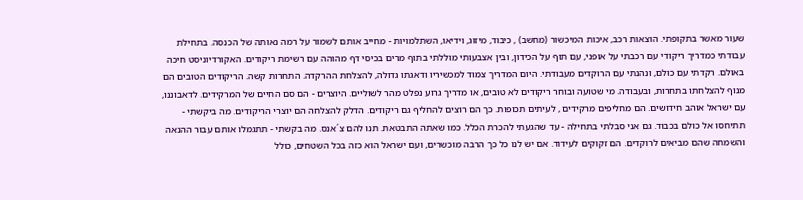שעור מאשר בתקופתי. הוצאות רכב, איכות המיכשור (מחשב) , כיבוד, מיזוג, וידיאו, השתלמויות - מחייב אותם לשמור על רמה נאותה של הכנסה. בתחילת עבודתי כמדריך ריקודי עם רכבתי על אופני, עם תוף על הכידון, ובין אצבעותי מוללתי בתוף מרים בכיסי דף מהוהה עם רשימת ריקודים. האקורדיוניסט חיכה באולם. רקדתי עם כולם, ונהנתי עם הרוקדים מעבודתי. היום המדריך צמוד למכשיריו ודאגתו גדולה, להצלחת ההרקדה. התחרות קשה. הריקודים הטובים הם מנוף להצלחתו בתחרות, ובעבודה. מי שטועה ובוחר ריקודים לא טובים, או מדריך גרוע נפלט מהר לשוליים. היוצרים - הם סם החיים של המרקידים. לדאבוננו, עם ישראל אוהב חידושים. הם מחליפים מרקידים , לעיתים תכופות. כך הם רוצים להחליף גם ריקודים. הדלק להצלחה הם יוצרי הריקודים. מה ביקשתי - תתיחסו אל כולם בכבוד. גם אני סבלתי בתחילה - עד שהגעתי להכרת הכלל. כמו שאתה התבטאת. תנו להם צ´אנס. מה בקשתי - תתגמלו אותם עבור ההנאה והשמחה שהם מביאים לרוקדים. הם זקוקים לעידוד. אם יש לנו כל כך הרבה מוכשרים, ועם ישראל הוא כזה בכל השטחים, כולל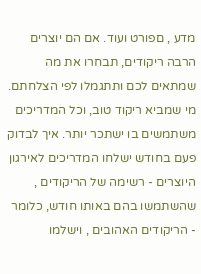מדע , םפורט ועוד. אם הם יוצרים הרבה ריקודים, תבחרו את מה שמתאים לכם ותתגמלו לפי הצלחתם. מי שמביא ריקוד טוב, וכל המדריכים משתמשים בו ישתכר יותר. איך לבדוק פעם בחודש ישלחו המדריכים לאירגון היוצרים - רשימה של הריקודים , שהשתמשו בהם באותו חודש, כלומר - הריקודים האהובים , וישלמו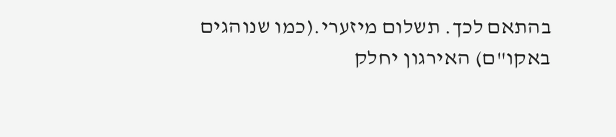בהתאם לכך. תשלום מיזערי.(כמו שנוהגים באקו"ם) האירגון יחלק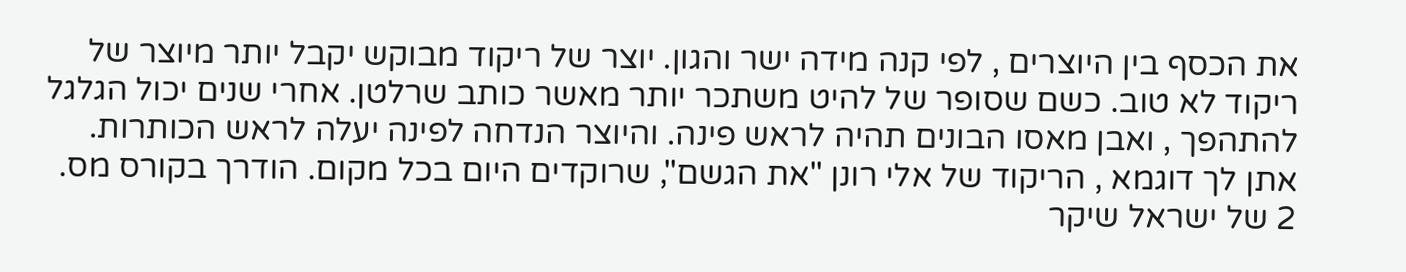את הכסף בין היוצרים , לפי קנה מידה ישר והגון. יוצר של ריקוד מבוקש יקבל יותר מיוצר של ריקוד לא טוב. כשם שסופר של להיט משתכר יותר מאשר כותב שרלטן. אחרי שנים יכול הגלגל להתהפך , ואבן מאסו הבונים תהיה לראש פינה. והיוצר הנדחה לפינה יעלה לראש הכותרות. אתן לך דוגמא , הריקוד של אלי רונן "את הגשם", שרוקדים היום בכל מקום. הודרך בקורס מס. 2 של ישראל שיקר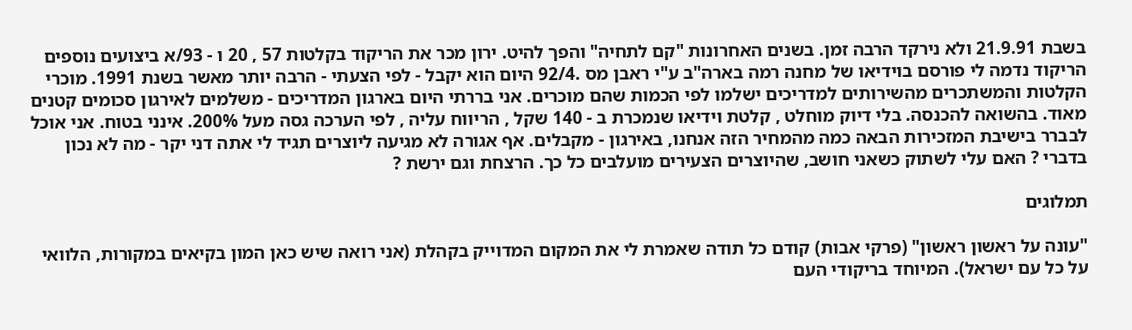בשבת 21.9.91 ולא נירקד הרבה זמן. בשנים האחרונות "קם לתחיה" והפך להיט. ירון מכר את הריקוד בקלטות 57 , 20 ו - 93/א ביצועים נוספים הריקוד נדמה לי פורסם בוידיאו של מחנה רמה בארה"ב ע"י ראבן מס .92/4 היום הוא יקבל - לפי הצעתי - הרבה יותר מאשר בשנת 1991. מוכרי הקלטות והמשתכרים מהשירותים למדריכים ישלמו לפי הכמות שהם מוכרים. אני בררתי היום בארגון המדריכים - משלמים לאירגון סכומים קטנים מאוד. בהשואה להכנסה. בלי דיוק מוחלט , קלטת וידיאו שנמכרת ב - 140 שקל , הריווח עליה , לפי הערכה גסה מעל 200%. אינני בטוח. אני אוכל לבברר בישיבת המזכירות הבאה כמה מהמחיר הזה אנחנו, באירגון - מקבלים. אף אגורה לא מגיעה ליוצרים תגיד לי אתה דני יקר - מה לא נכון בדברי ? האם עלי לשתוק כשאני חושב, שהיוצרים הצעירים מועלבים כל כך. הרצחת וגם ירשת ?

תמלוגים

"עונה על ראשון ראשון" (פרקי אבות) קודם כל תודה שאמרת לי את המקום המדוייק בקהלת (אני רואה שיש כאן המון בקיאים במקורות, הלוואי על כל עם ישראל). המיוחד בריקודי העם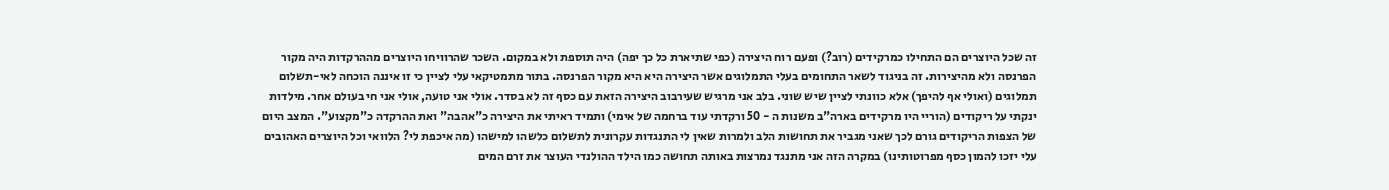זה שכל היוצרים הם התחילו כמרקידים (רוב?) ופעם רוח היצירה (כפי שתיארת כל כך יפה) היה תוספת ולא במקום. השכר שהרוויחו היוצרים מההרקדות היה מקור הפרנסה ולא מהיצירות. זה בניגוד לשאר התחומים בעלי התמלוגים אשר היצירה היא היא מקור הפרנסה. בתור מתמטיקאי עלי לציין כי זו איננה הוכחה לאי-תשלום תמלוגים (ואולי אף להיפך) אלא כוונתי לציין שיש שוני. בלב אני מרגיש שעירבוב היצירה הזאת עם כסף זה לא בסדר. אולי אני טועה, אולי אני חי בעולם אחר. מילדות ינקתי על ריקודים (הוריי היו מרקידים בארה"ב משנות ה - 50 ורקדתי עוד ברחמה של אימי) ותמיד ראיתי את היצירה כ"אהבה" ואת ההרקדה כ"מקצוע". המצב היום של הצפות הריקודים גורם לכך שאני מגביר את תחושות הלב ולמרות שאין לי התנגדות עקרונית לתשלום כלשהו למישהו (מה איכפת לי? הלוואי וכל היוצרים האהובים עלי יזכו להמון כסף מפרוטותינו) במקרה הזה אני מתנגד נמרצות באותה תחושה כמו הילד ההולנדי העוצר את זרם המים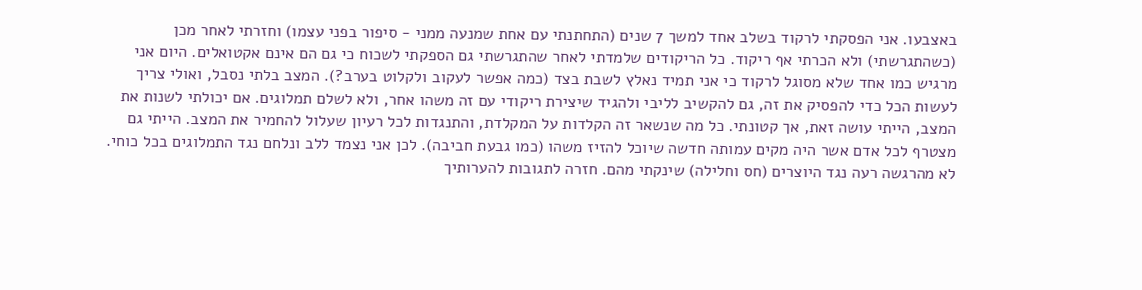באצבעו. אני הפסקתי לרקוד בשלב אחד למשך 7 שנים (התחתנתי עם אחת שמנעה ממני - סיפור בפני עצמו) וחזרתי לאחר מכן (כשהתגרשתי) ולא הכרתי אף ריקוד. כל הריקודים שלמדתי לאחר שהתגרשתי גם הספקתי לשכוח כי גם הם אינם אקטואלים. היום אני מרגיש כמו אחד שלא מסוגל לרקוד כי אני תמיד נאלץ לשבת בצד (כמה אפשר לעקוב ולקלוט בערב?). המצב בלתי נסבל, ואולי צריך לעשות הכל כדי להפסיק את זה, גם להקשיב לליבי ולהגיד שיצירת ריקודי עם זה משהו אחר, ולא לשלם תמלוגים. אם יכולתי לשנות את המצב, הייתי עושה זאת, אך קטונתי. כל מה שנשאר זה הקלדות על המקלדת, והתנגדות לכל רעיון שעלול להחמיר את המצב. הייתי גם מצטרף לכל אדם אשר היה מקים עמותה חדשה שיוכל להזיז משהו (כמו גבעת חביבה). לכן אני נצמד ללב ונלחם נגד התמלוגים בכל כוחי. לא מהרגשה רעה נגד היוצרים (חס וחלילה) שינקתי מהם. חזרה לתגובות להערותיך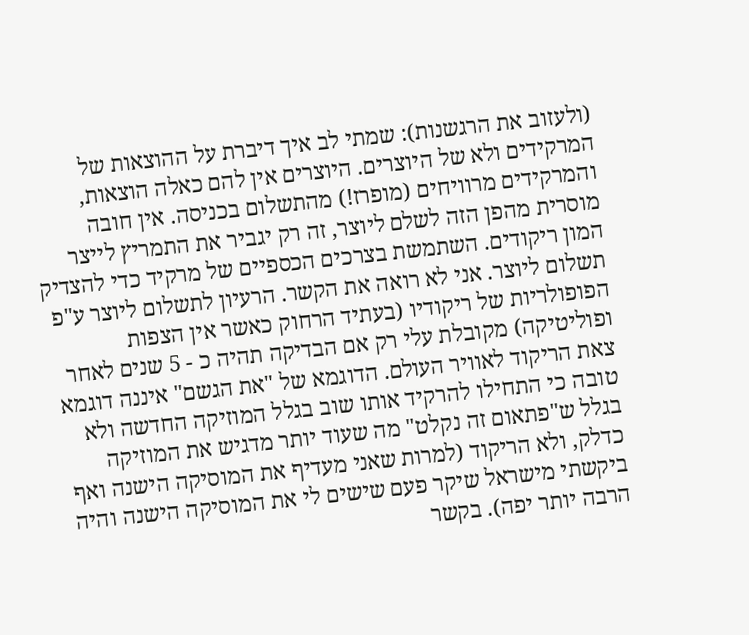(ולעזוב את הרגשנות): שמתי לב איך דיברת על ההוצאות של המרקידים ולא של היוצרים. היוצרים אין להם כאלה הוצאות, והמרקידים מרוויחים (מופרז!) מהתשלום בכניסה. אין חובה מוסרית מהפן הזה לשלם ליוצר, זה רק יגביר את התמריץ לייצר המון ריקודים. השתמשת בצרכים הכספיים של מרקיד כדי להצדיק תשלום ליוצר. אני לא רואה את הקשר. הרעיון לתשלום ליוצר ע"פ הפופולריות של ריקודיו (בעתיד הרחוק כאשר אין הצפות ופוליטיקה) מקובלת עלי רק אם הבדיקה תהיה כ - 5 שנים לאחר צאת הריקוד לאוויר העולם. הדוגמא של "את הגשם" איננה דוגמא טובה כי התחילו להרקיד אותו שוב בגלל המוזיקה החדשה ולא בגלל ש"פתאום זה נקלט" מה שעוד יותר מדגיש את המוזיקה כדלק, ולא הריקוד (למרות שאני מעדיף את המוסיקה הישנה ואף ביקשתי מישראל שיקר פעם שישים לי את המוסיקה הישנה והיה הרבה יותר יפה). בקשר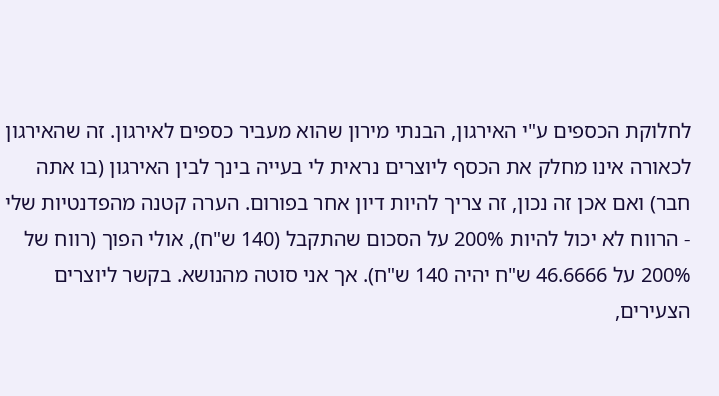לחלוקת הכספים ע"י האירגון, הבנתי מירון שהוא מעביר כספים לאירגון. זה שהאירגון לכאורה אינו מחלק את הכסף ליוצרים נראית לי בעייה בינך לבין האירגון (בו אתה חבר) ואם אכן זה נכון, זה צריך להיות דיון אחר בפורום. הערה קטנה מהפדנטיות שלי - הרווח לא יכול להיות 200% על הסכום שהתקבל (140 ש"ח), אולי הפוך (רווח של 200% על 46.6666 ש"ח יהיה 140 ש"ח). אך אני סוטה מהנושא. בקשר ליוצרים הצעירים,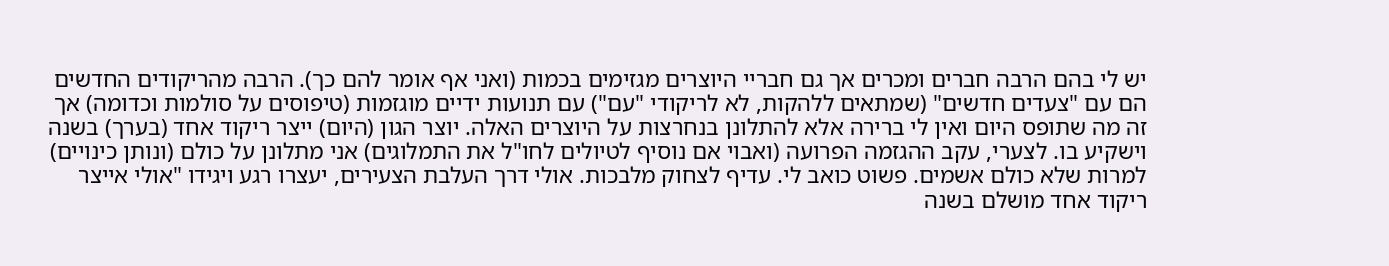יש לי בהם הרבה חברים ומכרים אך גם חבריי היוצרים מגזימים בכמות (ואני אף אומר להם כך). הרבה מהריקודים החדשים הם עם "צעדים חדשים" (שמתאים ללהקות, לא לריקודי "עם") עם תנועות ידיים מוגזמות (טיפוסים על סולמות וכדומה) אך זה מה שתופס היום ואין לי ברירה אלא להתלונן בנחרצות על היוצרים האלה. יוצר הגון (היום) ייצר ריקוד אחד (בערך) בשנה וישקיע בו. לצערי, עקב ההגזמה הפרועה (ואבוי אם נוסיף לטיולים לחו"ל את התמלוגים) אני מתלונן על כולם (ונותן כינויים) למרות שלא כולם אשמים. פשוט כואב לי. עדיף לצחוק מלבכות. אולי דרך העלבת הצעירים, יעצרו רגע ויגידו "אולי אייצר ריקוד אחד מושלם בשנה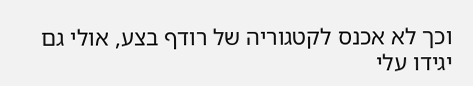וכך לא אכנס לקטגוריה של רודף בצע, אולי גם יגידו עלי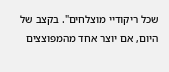שכל ריקודיי מוצלחים". בקצב של היום, אם יוצר אחד מהמפוצצים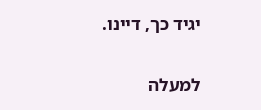יגיד כך, דיינו.

למעלה